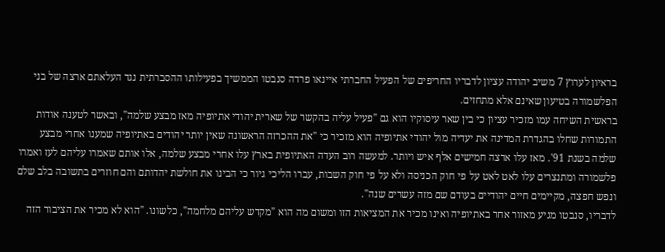בראיון לערוץ 7 משיב יהודה עציון לדבריו החריפים של הפעיל החברתי איינאו פרדה סנבטו הממשיך בפעילותו ההסברתית נגד העלאתם ארצה של בני הפלשמורה בטיעון שאינם אלא מתחזים.
בראשית השיחה עמו מזכיר עציון כי בין שאר עיסוקיו הוא גם "פעיל עליה בהקשר של שארית יהודי אתיופיה מאז מבצע שלמה", ובאשר לטענה אודות התמורות שחלו בהגדרת המדינה את יעדיה מול יהודי אתיופיה הוא מזכיר כי "את ההכרזה הראשונה שאין יותר יהודים באתיופיה שמענו אחרי מבצע שלמה בשנת 91'. מאז עלו ארצה חמישים אלף איש ויותר. למעשה רוב העדה האתיופית בארץ עלו אחרי מבצע שלמה, אלו אותם שאמרו עליהם לעז ואמרו פלשמורה ומתנצרים עלו לאט לאט על פי חוק הכניסה ולא על פי חוק השבות, עברו הליכי גיור כי הבינו את חולשת יהדותם והם חוזרים בתשובה בלב שלם ונפש חפצה, מקיימים חיים יהודיים בעודם שם מזה עשרים שנה".
לדבריו, סנבטו מגיע מאזור אחר באתיופיה ואינו מכיר את המציאות הזו ומשום מה הוא "מקדש עליהם מלחמה", כלשונו. "הוא לא מכיר את הציבור הזה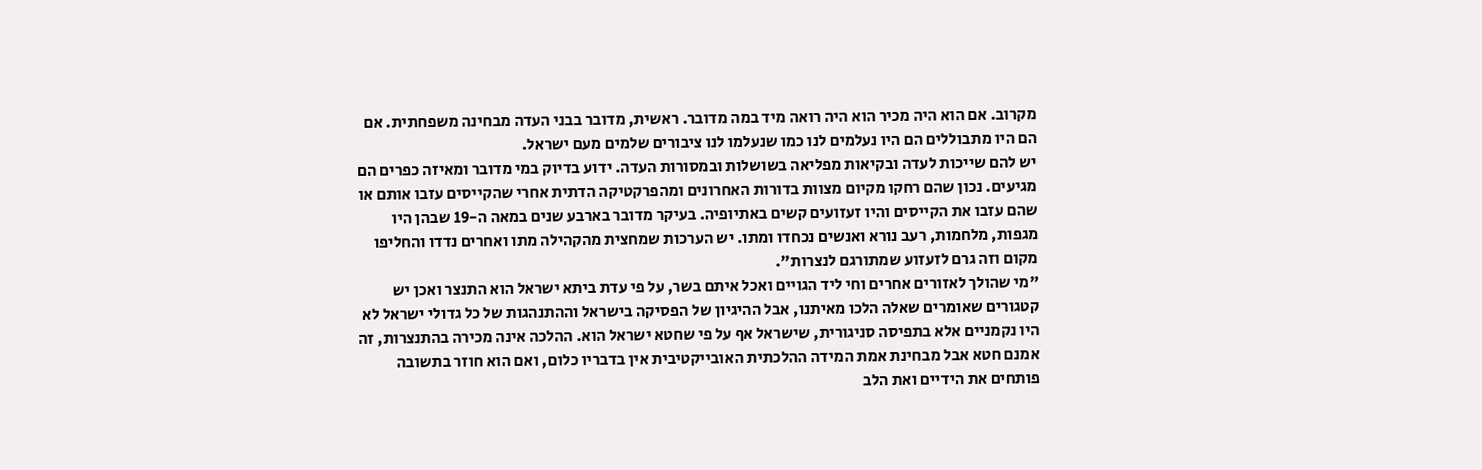מקרוב. אם הוא היה מכיר הוא היה רואה מיד במה מדובר. ראשית, מדובר בבני העדה מבחינה משפחתית. אם הם היו מתבוללים הם היו נעלמים לנו כמו שנעלמו לנו ציבורים שלמים מעם ישראל.
יש להם שייכות לעדה ובקיאות מפליאה בשושלות ובמסורות העדה. ידוע בדיוק במי מדובר ומאיזה כפרים הם מגיעים. נכון שהם רחקו מקיום מצוות בדורות האחרונים ומהפרקטיקה הדתית אחרי שהקייסים עזבו אותם או שהם עזבו את הקייסים והיו זעזועים קשים באתיופיה. בעיקר מדובר בארבע שנים במאה ה-19 שבהן היו מגפות, מלחמות, רעב נורא ואנשים נכחדו ומתו. יש הערכות שמחצית מהקהילה מתו ואחרים נדדו והחליפו מקום וזה גרם לזעזוע שמתורגם לנצרות".
"מי שהולך לאזורים אחרים וחי ליד הגויים ואכל איתם בשר, על פי עדת ביתא ישראל הוא התנצר ואכן יש קטגורים שאומרים שאלה הלכו מאיתנו, אבל ההיגיון של הפסיקה בישראל וההתנהגות של כל גדולי ישראל לא היו נקמניים אלא בתפיסה סניגורית, שישראל אף על פי שחטא ישראל הוא. ההלכה אינה מכירה בהתנצרות, זה אמנם חטא אבל מבחינת אמת המידה ההלכתית האובייקטיבית אין בדבריו כלום, ואם הוא חוזר בתשובה פותחים את הידיים ואת הלב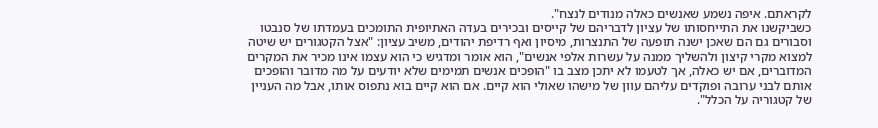לקראתם. איפה נשמע שאנשים כאלה מנודים לנצח".
כשביקשנו את התייחסותו של עציון לדבריהם של קייסים ובכירים בעדה האתיופית התומכים בעמדתו של סנבטו וסבורים גם הם שאכן ישנה תופעה של התנצרות, מיסיון ואף רדיפת יהודים, משיב עציון: "אצל הקטגורים יש שיטה למצוא מקרי קיצון ולהשליך ממנה על עשרות אלפי אנשים", הוא אומר ומדגיש כי הוא עצמו אינו מכיר את המקרים המדוברים, אם יש כאלה, אך לטעמו לא יתכן מצב בו "הופכים אנשים תמימים שלא יודעים על מה מדובר והופכים אותם לבני ערובה ופוקדים עליהם עוון של מישהו שאולי הוא קיים. אם הוא קיים בוא נתפוס אותו, אבל מה העניין של קטגוריה על הכלל".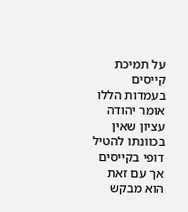על תמיכת קייסים בעמדות הללו אומר יהודה עציון שאין בכוונתו להטיל דופי בקייסים אך עם זאת הוא מבקש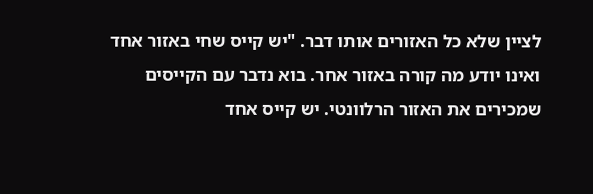לציין שלא כל האזורים אותו דבר. "יש קייס שחי באזור אחד ואינו יודע מה קורה באזור אחר. בוא נדבר עם הקייסים שמכירים את האזור הרלוונטי. יש קייס אחד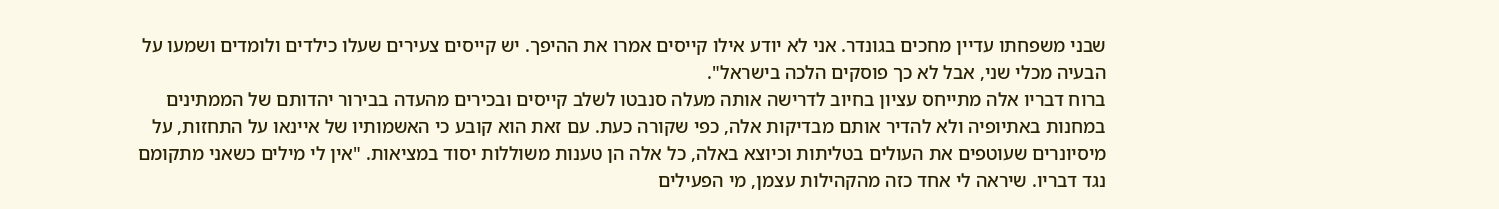שבני משפחתו עדיין מחכים בגונדר. אני לא יודע אילו קייסים אמרו את ההיפך. יש קייסים צעירים שעלו כילדים ולומדים ושמעו על הבעיה מכלי שני, אבל לא כך פוסקים הלכה בישראל".
ברוח דבריו אלה מתייחס עציון בחיוב לדרישה אותה מעלה סנבטו לשלב קייסים ובכירים מהעדה בבירור יהדותם של הממתינים במחנות באתיופיה ולא להדיר אותם מבדיקות אלה, כפי שקורה כעת. עם זאת הוא קובע כי האשמותיו של איינאו על התחזות, על מיסיונרים שעוטפים את העולים בטליתות וכיוצא באלה, כל אלה הן טענות משוללות יסוד במציאות. "אין לי מילים כשאני מתקומם נגד דבריו. שיראה לי אחד כזה מהקהילות עצמן, מי הפעילים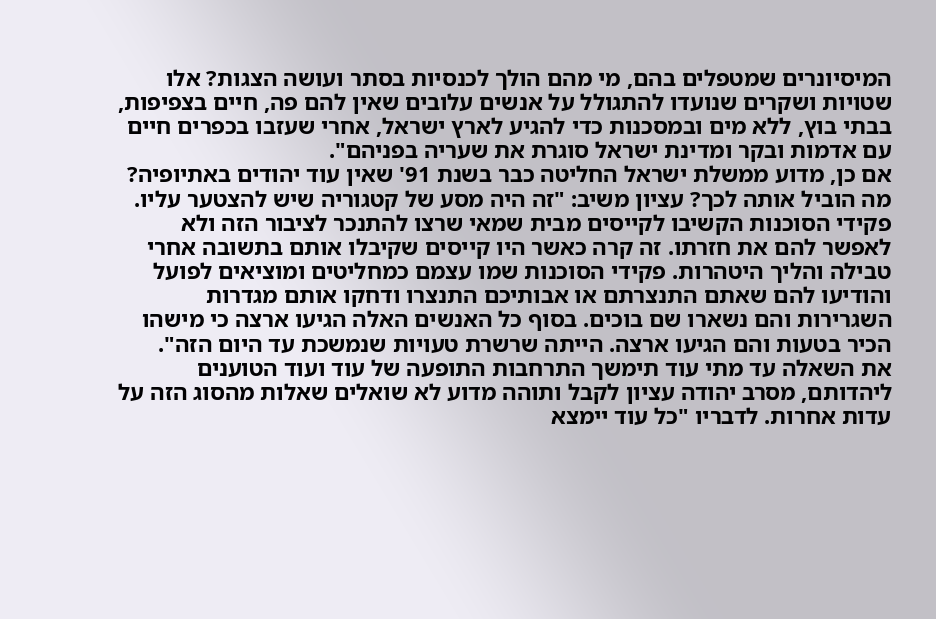המיסיונרים שמטפלים בהם, מי מהם הולך לכנסיות בסתר ועושה הצגות? אלו שטויות ושקרים שנועדו להתגולל על אנשים עלובים שאין להם פה, חיים בצפיפות, בבתי בוץ, ללא מים ובמסכנות כדי להגיע לארץ ישראל, אחרי שעזבו בכפרים חיים עם אדמות ובקר ומדינת ישראל סוגרת את שעריה בפניהם".
אם כן, מדוע ממשלת ישראל החליטה כבר בשנת 91' שאין עוד יהודים באתיופיה? מה הוביל אותה לכך? עציון משיב: "זה היה מסע של קטגוריה שיש להצטער עליו. פקידי הסוכנות הקשיבו לקייסים מבית שמאי שרצו להתנכר לציבור הזה ולא לאפשר להם את חזרתו. זה קרה כאשר היו קייסים שקיבלו אותם בתשובה אחרי טבילה והליך היטהרות. פקידי הסוכנות שמו עצמם כמחליטים ומוציאים לפועל והודיעו להם שאתם התנצרתם או אבותיכם התנצרו ודחקו אותם מגדרות השגרירות והם נשארו שם בוכים. בסוף כל האנשים האלה הגיעו ארצה כי מישהו הכיר בטעות והם הגיעו ארצה. הייתה שרשרת טעויות שנמשכת עד היום הזה".
את השאלה עד מתי עוד תימשך התרחבות התופעה של עוד ועוד הטוענים ליהדותם, מסרב יהודה עציון לקבל ותוהה מדוע לא שואלים שאלות מהסוג הזה על עדות אחרות. לדבריו "כל עוד יימצא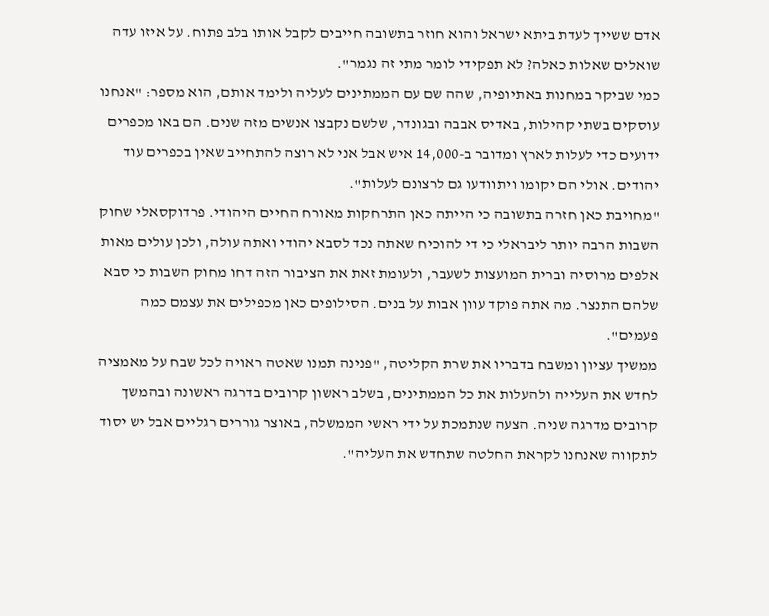אדם ששייך לעדת ביתא ישראל והוא חוזר בתשובה חייבים לקבל אותו בלב פתוח. על איזו עדה שואלים שאלות כאלה? לא תפקידי לומר מתי זה נגמר".
כמי שביקר במחנות באתיופיה, שהה שם עם הממתינים לעליה ולימד אותם, הוא מספר: "אנחנו עוסקים בשתי קהילות, באדיס אבבה ובגונדר, שלשם נקבצו אנשים מזה שנים. הם באו מכפרים ידועים כדי לעלות לארץ ומדובר ב-14,000 איש אבל אני לא רוצה להתחייב שאין בכפרים עוד יהודים. אולי הם יקומו ויתוודעו גם לרצונם לעלות".
"מחויבת כאן חזרה בתשובה כי הייתה כאן התרחקות מאורח החיים היהודי. פרדוקסאלי שחוק השבות הרבה יותר ליבראלי כי די להוכיח שאתה נכד לסבא יהודי ואתה עולה, ולכן עולים מאות אלפים מרוסיה וברית המועצות לשעבר, ולעומת זאת את הציבור הזה דחו מחוק השבות כי סבא שלהם התנצר. מה אתה פוקד עוון אבות על בנים. הסילופים כאן מכפילים את עצמם כמה פעמים".
ממשיך עציון ומשבח בדבריו את שרת הקליטה, "פנינה תמנו שאטה ראויה לכל שבח על מאמציה לחדש את העלייה ולהעלות את כל הממתינים, בשלב ראשון קרובים בדרגה ראשונה ובהמשך קרובים מדרגה שניה. הצעה שנתמכת על ידי ראשי הממשלה, באוצר גוררים רגליים אבל יש יסוד לתקווה שאנחנו לקראת החלטה שתחדש את העליה".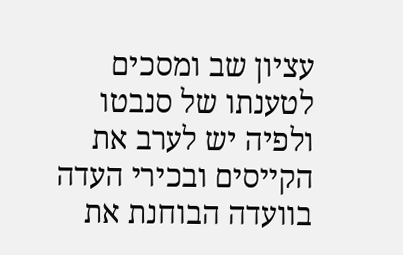עציון שב ומסכים לטענתו של סנבטו ולפיה יש לערב את הקייסים ובכירי העדה בוועדה הבוחנת את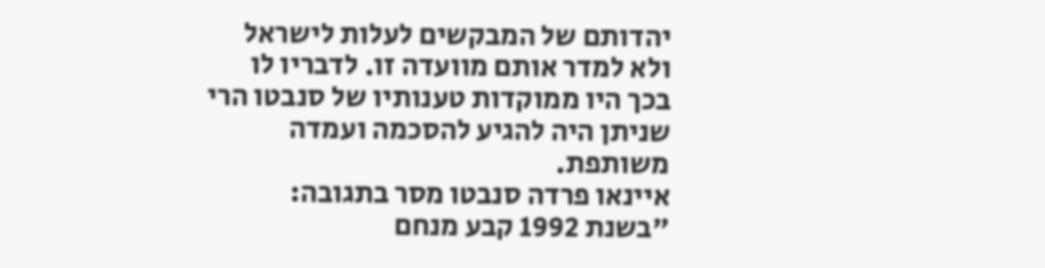יהדותם של המבקשים לעלות לישראל ולא למדר אותם מוועדה זו. לדבריו לו בכך היו ממוקדות טענותיו של סנבטו הרי שניתן היה להגיע להסכמה ועמדה משותפת.
איינאו פרדה סנבטו מסר בתגובה: "בשנת 1992 קבע מנחם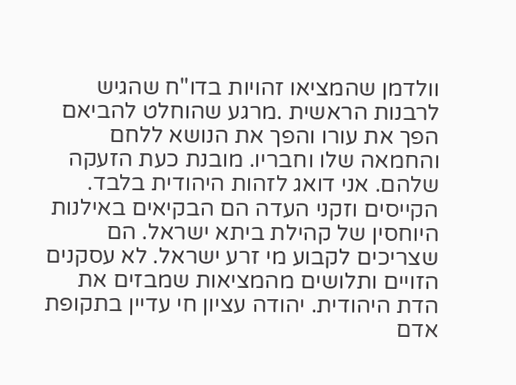וולדמן שהמציאו זהויות בדו"ח שהגיש לרבנות הראשית .מרגע שהוחלט להביאם הפך את עורו והפך את הנושא ללחם והחמאה שלו וחבריו. מובנת כעת הזעקה שלהם. אני דואג לזהות היהודית בלבד. הקייסים וזקני העדה הם הבקיאים באילנות היוחסין של קהילת ביתא ישראל. הם שצריכים לקבוע מי זרע ישראל. לא עסקנים הזויים ותלושים מהמציאות שמבזים את הדת היהודית. יהודה עציון חי עדיין בתקופת אדם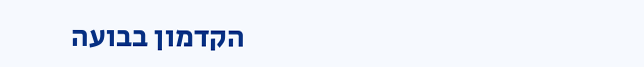הקדמון בבועה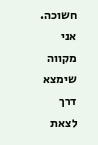חשוכה. אני מקווה שימצא דרך לצאת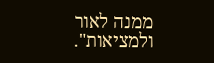ממנה לאור ולמציאות".